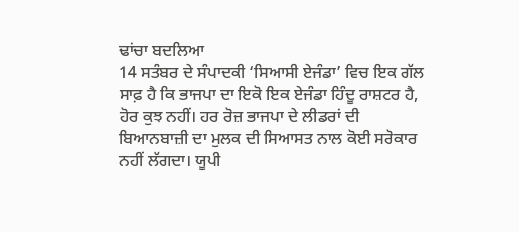ਢਾਂਚਾ ਬਦਲਿਆ
14 ਸਤੰਬਰ ਦੇ ਸੰਪਾਦਕੀ ‘ਸਿਆਸੀ ਏਜੰਡਾ’ ਵਿਚ ਇਕ ਗੱਲ ਸਾਫ਼ ਹੈ ਕਿ ਭਾਜਪਾ ਦਾ ਇਕੋ ਇਕ ਏਜੰਡਾ ਹਿੰਦੂ ਰਾਸ਼ਟਰ ਹੈ, ਹੋਰ ਕੁਝ ਨਹੀਂ। ਹਰ ਰੋਜ਼ ਭਾਜਪਾ ਦੇ ਲੀਡਰਾਂ ਦੀ ਬਿਆਨਬਾਜ਼ੀ ਦਾ ਮੁਲਕ ਦੀ ਸਿਆਸਤ ਨਾਲ ਕੋਈ ਸਰੋਕਾਰ ਨਹੀਂ ਲੱਗਦਾ। ਯੂਪੀ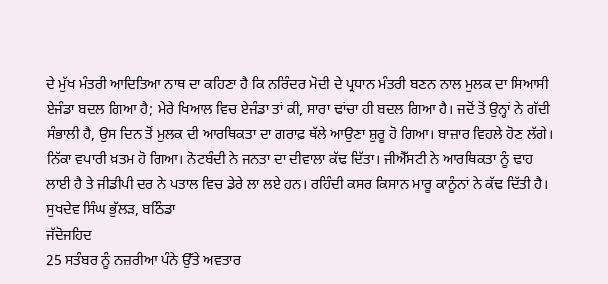ਦੇ ਮੁੱਖ ਮੰਤਰੀ ਆਦਿਤਿਆ ਨਾਥ ਦਾ ਕਹਿਣਾ ਹੈ ਕਿ ਨਰਿੰਦਰ ਮੋਦੀ ਦੇ ਪ੍ਰਧਾਨ ਮੰਤਰੀ ਬਣਨ ਨਾਲ ਮੁਲਕ ਦਾ ਸਿਆਸੀ ਏਜੰਡਾ ਬਦਲ ਗਿਆ ਹੈ; ਮੇਰੇ ਖਿਆਲ ਵਿਚ ਏਜੰਡਾ ਤਾਂ ਕੀ, ਸਾਰਾ ਢਾਂਚਾ ਹੀ ਬਦਲ ਗਿਆ ਹੈ। ਜਦੋਂ ਤੋਂ ਉਨ੍ਹਾਂ ਨੇ ਗੱਦੀ ਸੰਭਾਲੀ ਹੈ, ਉਸ ਦਿਨ ਤੋਂ ਮੁਲਕ ਦੀ ਆਰਥਿਕਤਾ ਦਾ ਗਰਾਫ਼ ਥੱਲੇ ਆਉਣਾ ਸ਼ੁਰੂ ਹੋ ਗਿਆ। ਬਾਜ਼ਾਰ ਵਿਹਲੇ ਹੋਣ ਲੱਗੇ। ਨਿੱਕਾ ਵਪਾਰੀ ਖ਼ਤਮ ਹੋ ਗਿਆ। ਨੋਟਬੰਦੀ ਨੇ ਜਨਤਾ ਦਾ ਦੀਵਾਲਾ ਕੱਢ ਦਿੱਤਾ। ਜੀਐੱਸਟੀ ਨੇ ਆਰਥਿਕਤਾ ਨੂੰ ਢਾਹ ਲਾਈ ਹੈ ਤੇ ਜੀਡੀਪੀ ਦਰ ਨੇ ਪਤਾਲ ਵਿਚ ਡੇਰੇ ਲਾ ਲਏ ਹਨ। ਰਹਿੰਦੀ ਕਸਰ ਕਿਸਾਨ ਮਾਰੂ ਕਾਨੂੰਨਾਂ ਨੇ ਕੱਢ ਦਿੱਤੀ ਹੈ।
ਸੁਖਦੇਵ ਸਿੰਘ ਭੁੱਲੜ, ਬਠਿੰਡਾ
ਜੱਦੋਜਹਿਦ
25 ਸਤੰਬਰ ਨੂੰ ਨਜ਼ਰੀਆ ਪੰਨੇ ਉੱਤੇ ਅਵਤਾਰ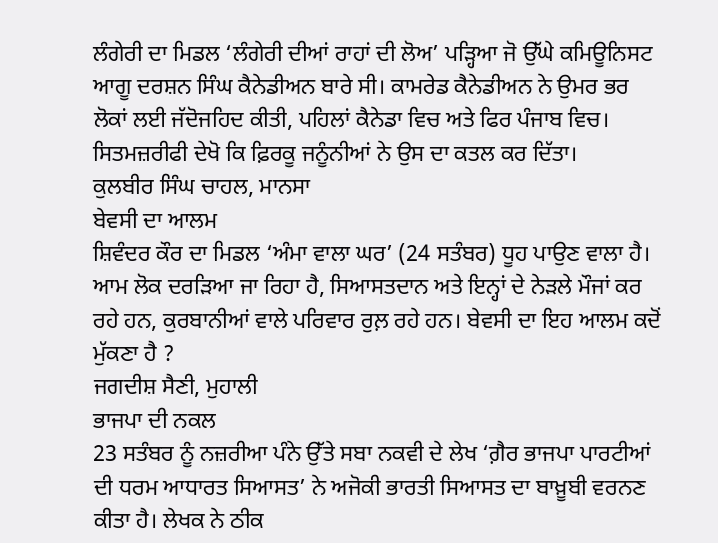ਲੰਗੇਰੀ ਦਾ ਮਿਡਲ ‘ਲੰਗੇਰੀ ਦੀਆਂ ਰਾਹਾਂ ਦੀ ਲੋਅ’ ਪੜ੍ਹਿਆ ਜੋ ਉੱਘੇ ਕਮਿਊਨਿਸਟ ਆਗੂ ਦਰਸ਼ਨ ਸਿੰਘ ਕੈਨੇਡੀਅਨ ਬਾਰੇ ਸੀ। ਕਾਮਰੇਡ ਕੈਨੇਡੀਅਨ ਨੇ ਉਮਰ ਭਰ ਲੋਕਾਂ ਲਈ ਜੱਦੋਜਹਿਦ ਕੀਤੀ, ਪਹਿਲਾਂ ਕੈਨੇਡਾ ਵਿਚ ਅਤੇ ਫਿਰ ਪੰਜਾਬ ਵਿਚ। ਸਿਤਮਜ਼ਰੀਫੀ ਦੇਖੋ ਕਿ ਫ਼ਿਰਕੂ ਜਨੂੰਨੀਆਂ ਨੇ ਉਸ ਦਾ ਕਤਲ ਕਰ ਦਿੱਤਾ।
ਕੁਲਬੀਰ ਸਿੰਘ ਚਾਹਲ, ਮਾਨਸਾ
ਬੇਵਸੀ ਦਾ ਆਲਮ
ਸ਼ਿਵੰਦਰ ਕੌਰ ਦਾ ਮਿਡਲ ‘ਅੰਮਾ ਵਾਲਾ ਘਰ’ (24 ਸਤੰਬਰ) ਧੂਹ ਪਾਉਣ ਵਾਲਾ ਹੈ। ਆਮ ਲੋਕ ਦਰੜਿਆ ਜਾ ਰਿਹਾ ਹੈ, ਸਿਆਸਤਦਾਨ ਅਤੇ ਇਨ੍ਹਾਂ ਦੇ ਨੇੜਲੇ ਮੌਜਾਂ ਕਰ ਰਹੇ ਹਨ, ਕੁਰਬਾਨੀਆਂ ਵਾਲੇ ਪਰਿਵਾਰ ਰੁਲ਼ ਰਹੇ ਹਨ। ਬੇਵਸੀ ਦਾ ਇਹ ਆਲਮ ਕਦੋਂ ਮੁੱਕਣਾ ਹੈ ?
ਜਗਦੀਸ਼ ਸੈਣੀ, ਮੁਹਾਲੀ
ਭਾਜਪਾ ਦੀ ਨਕਲ
23 ਸਤੰਬਰ ਨੂੰ ਨਜ਼ਰੀਆ ਪੰਨੇ ਉੱਤੇ ਸਬਾ ਨਕਵੀ ਦੇ ਲੇਖ ‘ਗ਼ੈਰ ਭਾਜਪਾ ਪਾਰਟੀਆਂ ਦੀ ਧਰਮ ਆਧਾਰਤ ਸਿਆਸਤ’ ਨੇ ਅਜੋਕੀ ਭਾਰਤੀ ਸਿਆਸਤ ਦਾ ਬਾਖ਼ੂਬੀ ਵਰਨਣ ਕੀਤਾ ਹੈ। ਲੇਖਕ ਨੇ ਠੀਕ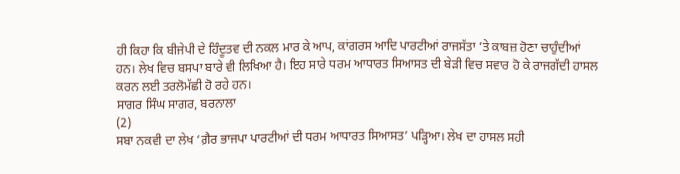ਹੀ ਕਿਹਾ ਕਿ ਬੀਜੇਪੀ ਦੇ ਹਿੰਦੂਤਵ ਦੀ ਨਕਲ ਮਾਰ ਕੇ ਆਪ, ਕਾਂਗਰਸ ਆਦਿ ਪਾਰਟੀਆਂ ਰਾਜਸੱਤਾ ’ਤੇ ਕਾਬਜ਼ ਹੋਣਾ ਚਾਹੁੰਦੀਆਂ ਹਨ। ਲੇਖ ਵਿਚ ਬਸਪਾ ਬਾਰੇ ਵੀ ਲਿਖਿਆ ਹੈ। ਇਹ ਸਾਰੇ ਧਰਮ ਆਧਾਰਤ ਸਿਆਸਤ ਦੀ ਬੇੜੀ ਵਿਚ ਸਵਾਰ ਹੋ ਕੇ ਰਾਜਗੱਦੀ ਹਾਸਲ ਕਰਨ ਲਈ ਤਰਲੋਮੱਛੀ ਹੋ ਰਹੇ ਹਨ।
ਸਾਗਰ ਸਿੰਘ ਸਾਗਰ, ਬਰਨਾਲਾ
(2)
ਸਬਾ ਨਕਵੀ ਦਾ ਲੇਖ ‘ਗ਼ੈਰ ਭਾਜਪਾ ਪਾਰਟੀਆਂ ਦੀ ਧਰਮ ਆਧਾਰਤ ਸਿਆਸਤ’ ਪੜ੍ਹਿਆ। ਲੇਖ ਦਾ ਹਾਸਲ ਸਹੀ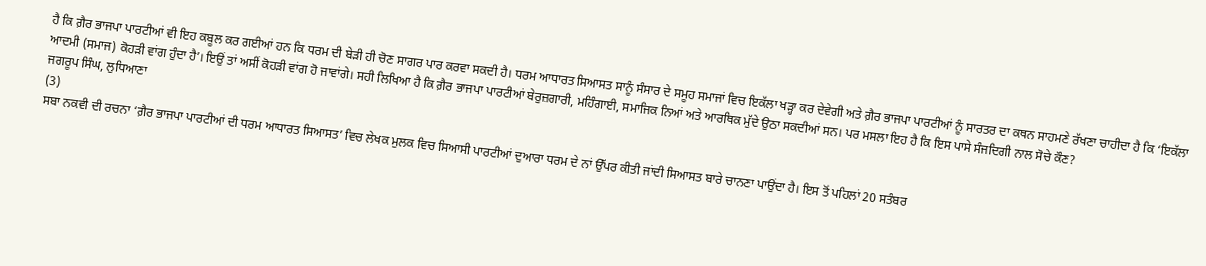ਹੈ ਕਿ ਗ਼ੈਰ ਭਾਜਪਾ ਪਾਰਟੀਆਂ ਵੀ ਇਹ ਕਬੂਲ ਕਰ ਗਈਆਂ ਹਨ ਕਿ ਧਰਮ ਦੀ ਬੇੜੀ ਹੀ ਚੋਣ ਸਾਗਰ ਪਾਰ ਕਰਵਾ ਸਕਦੀ ਹੈ। ਧਰਮ ਆਧਾਰਤ ਸਿਆਸਤ ਸਾਨੂੰ ਸੰਸਾਰ ਦੇ ਸਮੂਹ ਸਮਾਜਾਂ ਵਿਚ ਇਕੱਲਾ ਖੜ੍ਹਾ ਕਰ ਦੇਵੇਗੀ ਅਤੇ ਗ਼ੈਰ ਭਾਜਪਾ ਪਾਰਟੀਆਂ ਨੂੰ ਸਾਰਤਰ ਦਾ ਕਥਨ ਸਾਹਮਣੇ ਰੱਖਣਾ ਚਾਹੀਦਾ ਹੈ ਕਿ ‘ਇਕੱਲਾ ਆਦਮੀ (ਸਮਾਜ) ਕੋਹੜੀ ਵਾਂਗ ਹੁੰਦਾ ਹੈ’। ਇਉਂ ਤਾਂ ਅਸੀਂ ਕੋਹੜੀ ਵਾਂਗ ਹੋ ਜਾਵਾਂਗੇ। ਸਹੀ ਲਿਖਿਆ ਹੈ ਕਿ ਗ਼ੈਰ ਭਾਜਪਾ ਪਾਰਟੀਆਂ ਬੇਰੁਜ਼ਗਾਰੀ, ਮਹਿੰਗਾਈ, ਸਮਾਜਿਕ ਨਿਆਂ ਅਤੇ ਆਰਥਿਕ ਮੁੱਦੇ ਉਠਾ ਸਕਦੀਆਂ ਸਨ। ਪਰ ਮਸਲਾ ਇਹ ਹੈ ਕਿ ਇਸ ਪਾਸੇ ਸੰਜਦਿਗੀ ਨਾਲ ਸੋਚੇ ਕੌਣ?
ਜਗਰੂਪ ਸਿੰਘ, ਲੁਧਿਆਣਾ
(3)
ਸਬਾ ਨਕਵੀ ਦੀ ਰਚਨਾ ‘ਗ਼ੈਰ ਭਾਜਪਾ ਪਾਰਟੀਆਂ ਦੀ ਧਰਮ ਆਧਾਰਤ ਸਿਆਸਤ’ ਵਿਚ ਲੇਖਕ ਮੁਲਕ ਵਿਚ ਸਿਆਸੀ ਪਾਰਟੀਆਂ ਦੁਆਰਾ ਧਰਮ ਦੇ ਨਾਂ ਉੱਪਰ ਕੀਤੀ ਜਾਂਦੀ ਸਿਆਸਤ ਬਾਰੇ ਚਾਨਣਾ ਪਾਉਂਦਾ ਹੈ। ਇਸ ਤੋਂ ਪਹਿਲਾਂ 20 ਸਤੰਬਰ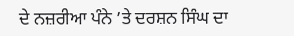ਦੇ ਨਜ਼ਰੀਆ ਪੰਨੇ ’ਤੇ ਦਰਸ਼ਨ ਸਿੰਘ ਦਾ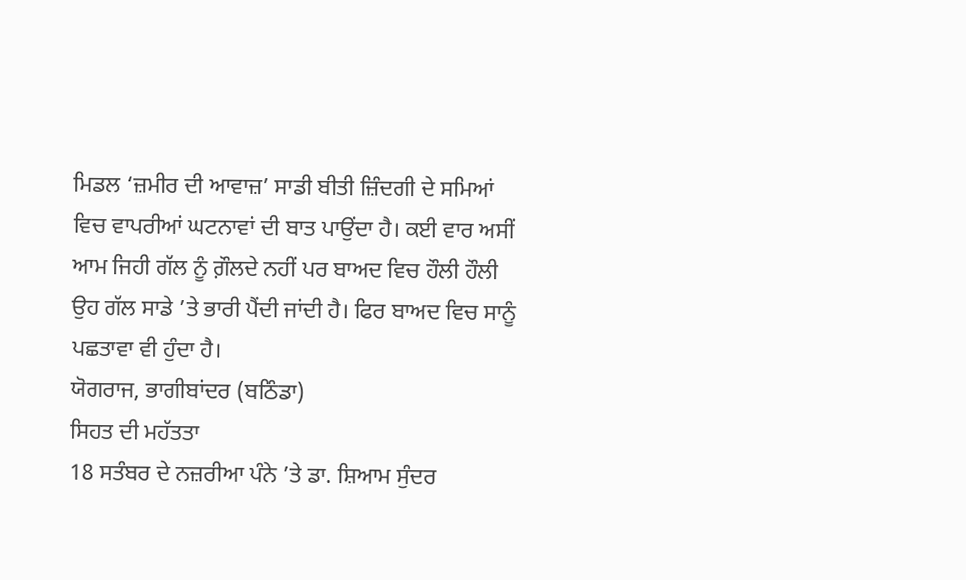ਮਿਡਲ ‘ਜ਼ਮੀਰ ਦੀ ਆਵਾਜ਼’ ਸਾਡੀ ਬੀਤੀ ਜ਼ਿੰਦਗੀ ਦੇ ਸਮਿਆਂ ਵਿਚ ਵਾਪਰੀਆਂ ਘਟਨਾਵਾਂ ਦੀ ਬਾਤ ਪਾਉਂਦਾ ਹੈ। ਕਈ ਵਾਰ ਅਸੀਂ ਆਮ ਜਿਹੀ ਗੱਲ ਨੂੰ ਗ਼ੌਲਦੇ ਨਹੀਂ ਪਰ ਬਾਅਦ ਵਿਚ ਹੌਲੀ ਹੌਲੀ ਉਹ ਗੱਲ ਸਾਡੇ ’ਤੇ ਭਾਰੀ ਪੈਂਦੀ ਜਾਂਦੀ ਹੈ। ਫਿਰ ਬਾਅਦ ਵਿਚ ਸਾਨੂੰ ਪਛਤਾਵਾ ਵੀ ਹੁੰਦਾ ਹੈ।
ਯੋਗਰਾਜ, ਭਾਗੀਬਾਂਦਰ (ਬਠਿੰਡਾ)
ਸਿਹਤ ਦੀ ਮਹੱਤਤਾ
18 ਸਤੰਬਰ ਦੇ ਨਜ਼ਰੀਆ ਪੰਨੇ ’ਤੇ ਡਾ. ਸ਼ਿਆਮ ਸੁੰਦਰ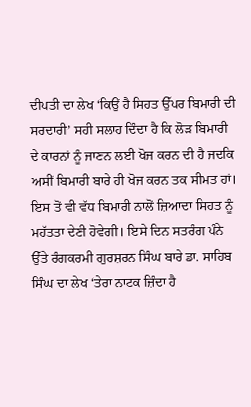ਦੀਪਤੀ ਦਾ ਲੇਖ ‘ਕਿਉਂ ਹੈ ਸਿਹਤ ਉੱਪਰ ਬਿਮਾਰੀ ਦੀ ਸਰਦਾਰੀ’ ਸਹੀ ਸਲਾਹ ਦਿੰਦਾ ਹੈ ਕਿ ਲੋੜ ਬਿਮਾਰੀ ਦੇ ਕਾਰਨਾਂ ਨੂੰ ਜਾਣਨ ਲਈ ਖੋਜ ਕਰਨ ਦੀ ਹੈ ਜਦਕਿ ਅਸੀਂ ਬਿਮਾਰੀ ਬਾਰੇ ਹੀ ਖੋਜ ਕਰਨ ਤਕ ਸੀਮਤ ਹਾਂ। ਇਸ ਤੋਂ ਵੀ ਵੱਧ ਬਿਮਾਰੀ ਨਾਲੋਂ ਜ਼ਿਆਦਾ ਸਿਹਤ ਨੂੰ ਮਹੱਤਤਾ ਦੇਣੀ ਹੋਵੇਗੀ। ਇਸੇ ਦਿਨ ਸਤਰੰਗ ਪੰਨੇ ਉੱਤੇ ਰੰਗਕਰਮੀ ਗੁਰਸ਼ਰਨ ਸਿੰਘ ਬਾਰੇ ਡਾ. ਸਾਹਿਬ ਸਿੰਘ ਦਾ ਲੇਖ ‘ਤੇਰਾ ਨਾਟਕ ਜ਼ਿੰਦਾ ਹੈ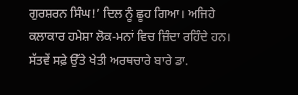ਗੁਰਸ਼ਰਨ ਸਿੰਘ!’ ਦਿਲ ਨੂੰ ਛੂਹ ਗਿਆ। ਅਜਿਹੇ ਕਲਾਕਾਰ ਹਮੇਸ਼ਾ ਲੋਕ-ਮਨਾਂ ਵਿਚ ਜ਼ਿੰਦਾ ਰਹਿੰਦੇ ਹਨ। ਸੱਤਵੇਂ ਸਫ਼ੇ ਉੱਤੇ ਖੇਤੀ ਅਰਥਚਾਰੇ ਬਾਰੇ ਡਾ.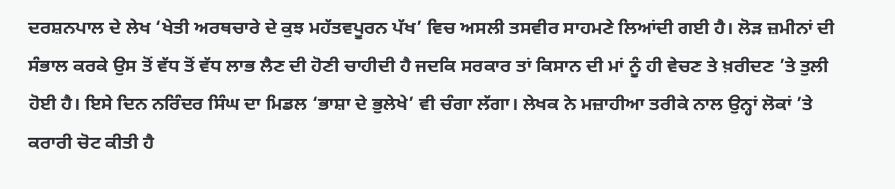ਦਰਸ਼ਨਪਾਲ ਦੇ ਲੇਖ ‘ਖੇਤੀ ਅਰਥਚਾਰੇ ਦੇ ਕੁਝ ਮਹੱਤਵਪੂਰਨ ਪੱਖ’ ਵਿਚ ਅਸਲੀ ਤਸਵੀਰ ਸਾਹਮਣੇ ਲਿਆਂਦੀ ਗਈ ਹੈ। ਲੋੜ ਜ਼ਮੀਨਾਂ ਦੀ ਸੰਭਾਲ ਕਰਕੇ ਉਸ ਤੋਂ ਵੱਧ ਤੋਂ ਵੱਧ ਲਾਭ ਲੈਣ ਦੀ ਹੋਣੀ ਚਾਹੀਦੀ ਹੈ ਜਦਕਿ ਸਰਕਾਰ ਤਾਂ ਕਿਸਾਨ ਦੀ ਮਾਂ ਨੂੰ ਹੀ ਵੇਚਣ ਤੇ ਖ਼ਰੀਦਣ ’ਤੇ ਤੁਲੀ ਹੋਈ ਹੈ। ਇਸੇ ਦਿਨ ਨਰਿੰਦਰ ਸਿੰਘ ਦਾ ਮਿਡਲ ‘ਭਾਸ਼ਾ ਦੇ ਭੁਲੇਖੇ’ ਵੀ ਚੰਗਾ ਲੱਗਾ। ਲੇਖਕ ਨੇ ਮਜ਼ਾਹੀਆ ਤਰੀਕੇ ਨਾਲ ਉਨ੍ਹਾਂ ਲੋਕਾਂ ’ਤੇ ਕਰਾਰੀ ਚੋਟ ਕੀਤੀ ਹੈ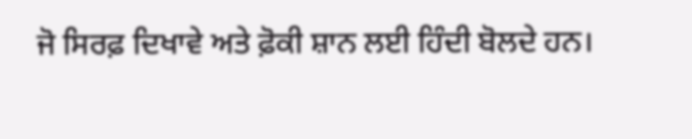ਜੋ ਸਿਰਫ਼ ਦਿਖਾਵੇ ਅਤੇ ਫ਼ੋਕੀ ਸ਼ਾਨ ਲਈ ਹਿੰਦੀ ਬੋਲਦੇ ਹਨ।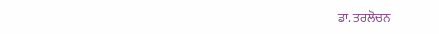ਡਾ. ਤਰਲੋਚਨ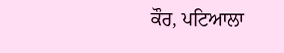ਕੌਰ, ਪਟਿਆਲਾ